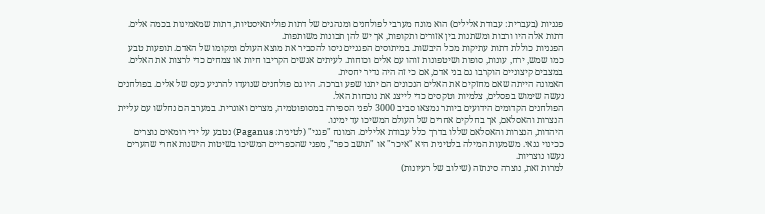פגניות (בעברית: עבודת אלילים) הוא מונח מערבי לפולחנים ומנהגים של דתות פוליתאיסטיות, דתות שמאמינות בכמה אלים. דתות אלה היו ורבות ומשתנות בין אזורים ותקופות, אך יש להן תכונות משותפות.
הפגניות כוללת דתות עתיקות מכל היבשות. במיתוסים הפגניים ניסו להסביר את מוצא העולם ומקומו של האדם. תופעות טבע כמו שמש, ירח, עונות, סופות ושיטפונות זוהו עם אלים וכוחות. לעיתים אנשים הקריבו חיות או צמחים כדי לרצות את האלים. במצבים קיצוניים הוקרבו גם בני אדם, אם כי זה היה נדיר יחסית.
האמונה הייתה שאם מחזקים את האלים הנכונים הם יתנו שפע וברכה. היו גם פולחנים שנועדו להרגיע כעס של אלים. בפולחנים נעשה שימוש בפסלים, צלמיות וטקסים כדי לייצג את נוכחות האל.
הפולחנים הקדומים הידועים ביותר נמצאו סביב 3000 לפני הספירה במסופוטמיה, מצרים ואוגרית. במערב הם נחלשו עם עליית הנצרות והאסלאם, אך בחלקים אחרים של העולם המשיכו עד ימינו.
היהדות, הנצרות והאסלאם שללו בדרך כלל עבודת אלילים. המונח "פגני" (לטינית: Paganus) נטבע על ידי רומאים נוצרים ככינוי גנאי. משמעות המילה בלטינית היא "איכר" או "תושב כפר", מפני שהכפריים המשיכו בשיטות הישנות אחרי שהערים נעשו נוצריות.
למרות זאת, נוצרה סינתזה (שילוב של רעיונות)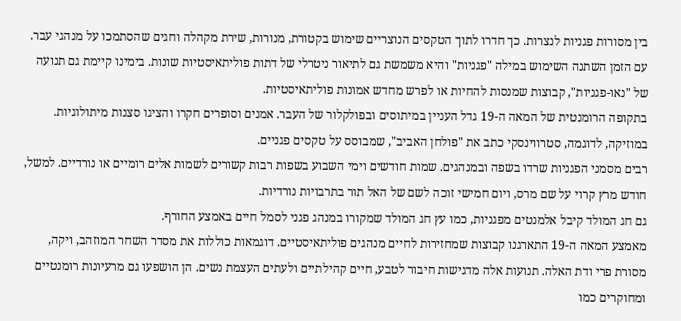בין מסורות פגניות לנצרות. כך חדרו לתוך הטקסים הנוצריים שימוש בקטורת, מנורות, שירת מקהלה וחגים שהסתמכו על מנהגי עבר.
עם הזמן השתנה השימוש במילה "פגניות" והיא משמשת גם לתיאור ניטרלי של דתות פוליתאיסטיות שונות. בימינו קיימת גם תנועה של "נאו-פגניות", קבוצות שמנסות להחיות או לפרש מחדש אמונות פוליתאיסטיות.
בתקופה הרומנטית של המאה ה-19 גדל העניין במיתוסים ובפולקלור של העבר. אמנים וסופרים חקרו והציגו סצנות מיתולוגיות. במוזיקה, לדוגמה, סטרווינסקי כתב את "פולחן האביב", שמבוסס על טקסים פגניים.
רבים מסמני הפגניות שרדו בשפה ובמנהגים. שמות חודשים וימי השבוע בשפות רבות קשורים לשמות אלים רומיים או נורדיים. למשל, חודש מרץ קרוי על שם מרס, ויום חמישי זוכה לשם של האל תור בתרבויות נורדיות.
גם חג המולד קיבל אלמנטים מפגניות, כמו עץ חג המולד שמקורו במנהג פגני לסמל חיים באמצע החורף.
מאמצע המאה ה-19 התארגנו קבוצות שמחזירות לחיים מנהגים פוליתאיסטיים. דוגמאות כוללות את מסדר השחר המוזהב, ויקה, מסורת פרי ודת האלה. תנועות אלה מדגישות חיבור לטבע, חיים קהילתיים ולעתים העצמת נשים. הן הושפעו גם מרעיונות רומנטיים ומחוקרים כמו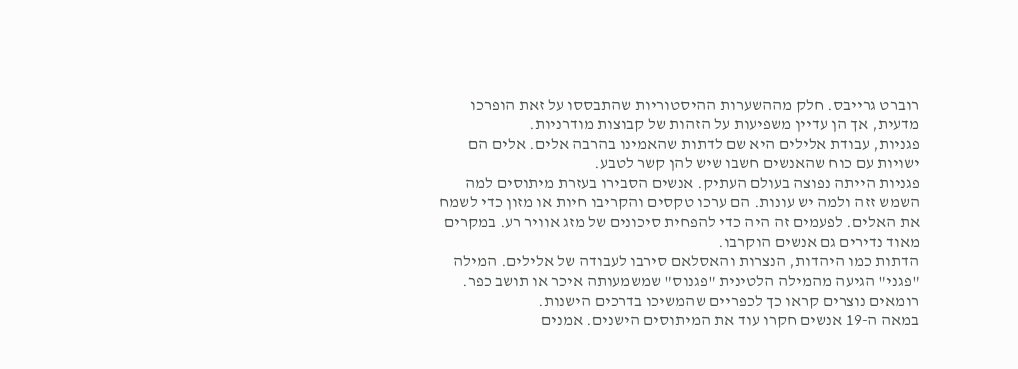רוברט גרייבס. חלק מההשערות ההיסטוריות שהתבססו על זאת הופרכו מדעית, אך הן עדיין משפיעות על הזהות של קבוצות מודרניות.
פגניות, עבודת אלילים היא שם לדתות שהאמינו בהרבה אלים. אלים הם ישויות עם כוח שהאנשים חשבו שיש להן קשר לטבע.
פגניות הייתה נפוצה בעולם העתיק. אנשים הסבירו בעזרת מיתוסים למה השמש זזה ולמה יש עונות. הם ערכו טקסים והקריבו חיות או מזון כדי לשמח את האלים. לפעמים זה היה כדי להפחית סיכונים של מזג אוויר רע. במקרים מאוד נדירים גם אנשים הוקרבו.
הדתות כמו היהדות, הנצרות והאסלאם סירבו לעבודה של אלילים. המילה "פגני" הגיעה מהמילה הלטינית "פגנוס" שמשמעותה איכר או תושב כפר. רומאים נוצרים קראו כך לכפריים שהמשיכו בדרכים הישנות.
במאה ה-19 אנשים חקרו עוד את המיתוסים הישנים. אמנים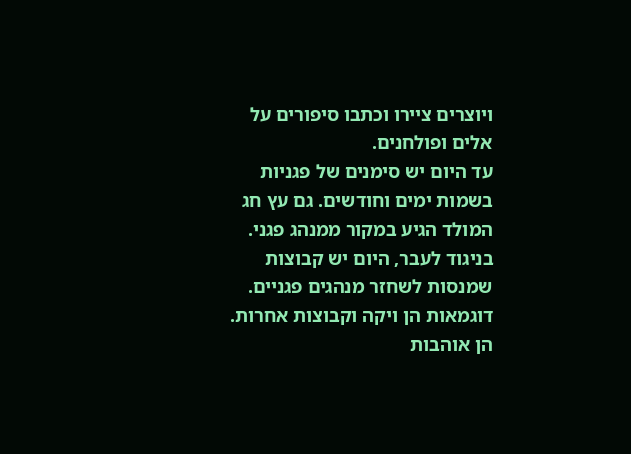ויוצרים ציירו וכתבו סיפורים על אלים ופולחנים.
עד היום יש סימנים של פגניות בשמות ימים וחודשים. גם עץ חג המולד הגיע במקור ממנהג פגני.
בניגוד לעבר, היום יש קבוצות שמנסות לשחזר מנהגים פגניים. דוגמאות הן ויקה וקבוצות אחרות. הן אוהבות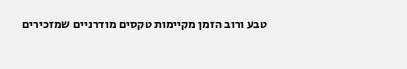טבע ורוב הזמן מקיימות טקסים מודרניים שמזכירים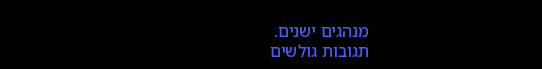מנהגים ישנים.
תגובות גולשים